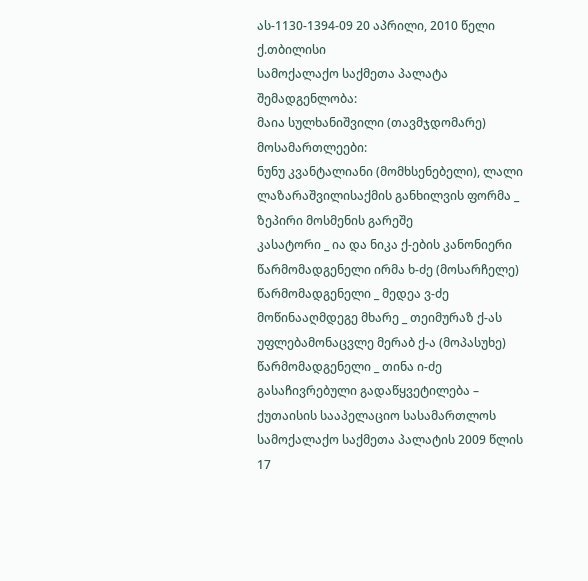ას-1130-1394-09 20 აპრილი, 2010 წელი
ქ.თბილისი
სამოქალაქო საქმეთა პალატა
შემადგენლობა:
მაია სულხანიშვილი (თავმჯდომარე)
მოსამართლეები:
ნუნუ კვანტალიანი (მომხსენებელი), ლალი ლაზარაშვილისაქმის განხილვის ფორმა _ ზეპირი მოსმენის გარეშე
კასატორი _ ია და ნიკა ქ-ების კანონიერი წარმომადგენელი ირმა ხ-ძე (მოსარჩელე)
წარმომადგენელი _ მედეა ვ-ძე
მოწინააღმდეგე მხარე _ თეიმურაზ ქ-ას უფლებამონაცვლე მერაბ ქ-ა (მოპასუხე)
წარმომადგენელი _ თინა ი-ძე
გასაჩივრებული გადაწყვეტილება – ქუთაისის სააპელაციო სასამართლოს სამოქალაქო საქმეთა პალატის 2009 წლის 17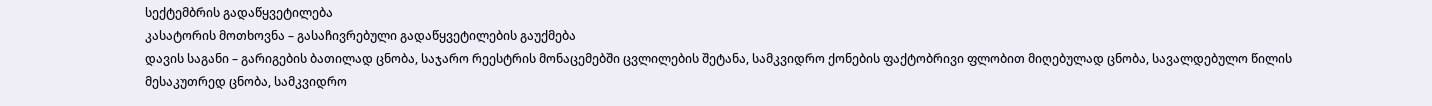სექტემბრის გადაწყვეტილება
კასატორის მოთხოვნა – გასაჩივრებული გადაწყვეტილების გაუქმება
დავის საგანი – გარიგების ბათილად ცნობა, საჯარო რეესტრის მონაცემებში ცვლილების შეტანა, სამკვიდრო ქონების ფაქტობრივი ფლობით მიღებულად ცნობა, სავალდებულო წილის მესაკუთრედ ცნობა, სამკვიდრო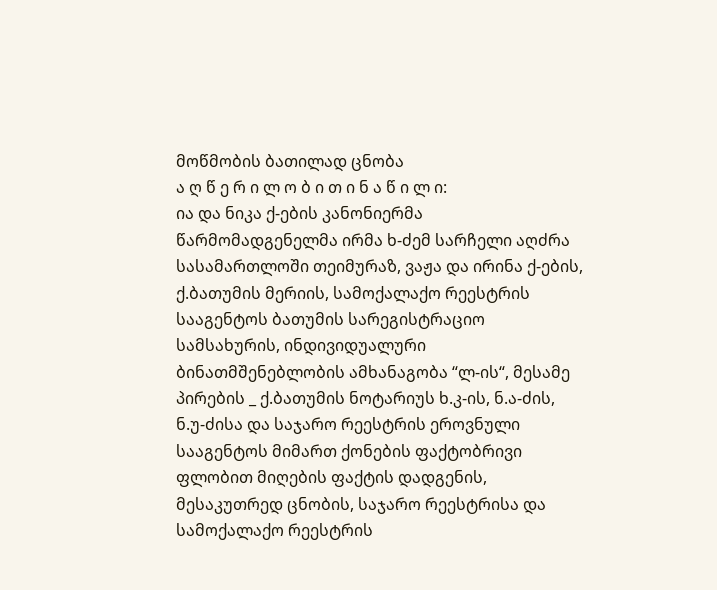მოწმობის ბათილად ცნობა
ა ღ წ ე რ ი ლ ო ბ ი თ ი ნ ა წ ი ლ ი:
ია და ნიკა ქ-ების კანონიერმა წარმომადგენელმა ირმა ხ-ძემ სარჩელი აღძრა სასამართლოში თეიმურაზ, ვაჟა და ირინა ქ-ების, ქ.ბათუმის მერიის, სამოქალაქო რეესტრის სააგენტოს ბათუმის სარეგისტრაციო სამსახურის, ინდივიდუალური ბინათმშენებლობის ამხანაგობა “ლ-ის“, მესამე პირების _ ქ.ბათუმის ნოტარიუს ხ.კ-ის, ნ.ა-ძის, ნ.უ-ძისა და საჯარო რეესტრის ეროვნული სააგენტოს მიმართ ქონების ფაქტობრივი ფლობით მიღების ფაქტის დადგენის, მესაკუთრედ ცნობის, საჯარო რეესტრისა და სამოქალაქო რეესტრის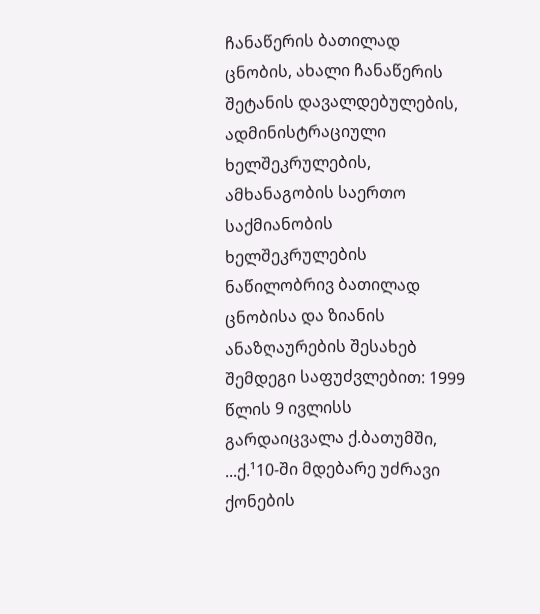ჩანაწერის ბათილად ცნობის, ახალი ჩანაწერის შეტანის დავალდებულების, ადმინისტრაციული ხელშეკრულების, ამხანაგობის საერთო საქმიანობის ხელშეკრულების ნაწილობრივ ბათილად ცნობისა და ზიანის ანაზღაურების შესახებ შემდეგი საფუძვლებით: 1999 წლის 9 ივლისს გარდაიცვალა ქ.ბათუმში, ...ქ.¹10-ში მდებარე უძრავი ქონების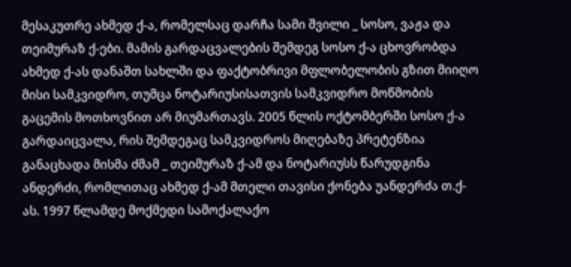მესაკუთრე ახმედ ქ-ა, რომელსაც დარჩა სამი შვილი _ სოსო, ვაჟა და თეიმურაზ ქ-ები. მამის გარდაცვალების შემდეგ სოსო ქ-ა ცხოვრობდა ახმედ ქ-ას დანაშთ სახლში და ფაქტობრივი მფლობელობის გზით მიიღო მისი სამკვიდრო, თუმცა ნოტარიუსისათვის სამკვიდრო მოწმობის გაცემის მოთხოვნით არ მიუმართავს. 2005 წლის ოქტომბერში სოსო ქ-ა გარდაიცვალა, რის შემდეგაც სამკვიდროს მიღებაზე პრეტენზია განაცხადა მისმა ძმამ _ თეიმურაზ ქ-ამ და ნოტარიუსს წარუდგინა ანდერძი, რომლითაც ახმედ ქ-ამ მთელი თავისი ქონება უანდერძა თ.ქ-ას. 1997 წლამდე მოქმედი სამოქალაქო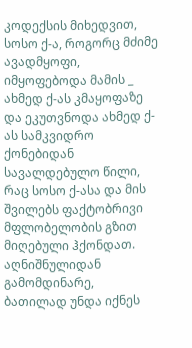კოდექსის მიხედვით, სოსო ქ-ა, როგორც მძიმე ავადმყოფი, იმყოფებოდა მამის _ ახმედ ქ-ას კმაყოფაზე და ეკუთვნოდა ახმედ ქ-ას სამკვიდრო ქონებიდან სავალდებულო წილი, რაც სოსო ქ-ასა და მის შვილებს ფაქტობრივი მფლობელობის გზით მიღებული ჰქონდათ. აღნიშნულიდან გამომდინარე, ბათილად უნდა იქნეს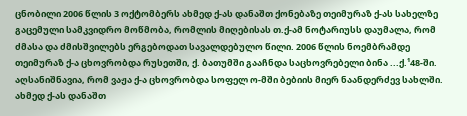ცნობილი 2006 წლის 3 ოქტომბერს ახმედ ქ-ას დანაშთ ქონებაზე თეიმურაზ ქ-ას სახელზე გაცემული სამკვიდრო მოწმობა, რომლის მიღებისას თ.ქ-ამ ნოტარიუსს დაუმალა, რომ ძმასა და ძმისშვილებს ერგებოდათ სავალდებულო წილი. 2006 წლის ნოემბრამდე თეიმურაზ ქ-ა ცხოვრობდა რუსეთში, ქ. ბათუმში გააჩნდა საცხოვრებელი ბინა ...ქ.¹48-ში. აღსანიშნავია, რომ ვაჟა ქ-ა ცხოვრობდა სოფელ ო-მში ბებიის მიერ ნაანდერძევ სახლში. ახმედ ქ-ას დანაშთ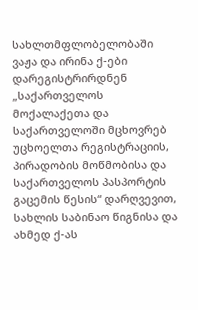სახლთმფლობელობაში ვაჟა და ირინა ქ-ები დარეგისტრირდნენ „საქართველოს მოქალაქეთა და საქართველოში მცხოვრებ უცხოელთა რეგისტრაციის, პირადობის მოწმობისა და საქართველოს პასპორტის გაცემის წესის“ დარღვევით, სახლის საბინაო წიგნისა და ახმედ ქ-ას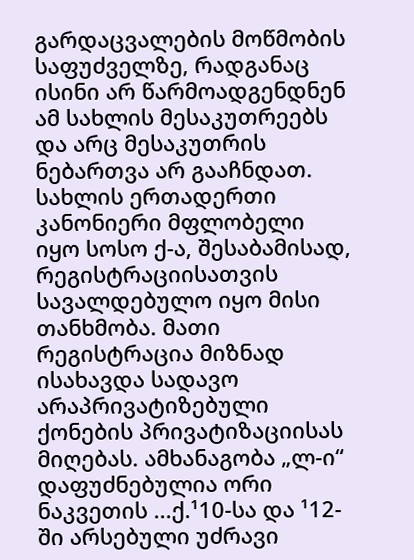გარდაცვალების მოწმობის საფუძველზე, რადგანაც ისინი არ წარმოადგენდნენ ამ სახლის მესაკუთრეებს და არც მესაკუთრის ნებართვა არ გააჩნდათ. სახლის ერთადერთი კანონიერი მფლობელი იყო სოსო ქ-ა, შესაბამისად, რეგისტრაციისათვის სავალდებულო იყო მისი თანხმობა. მათი რეგისტრაცია მიზნად ისახავდა სადავო არაპრივატიზებული ქონების პრივატიზაციისას მიღებას. ამხანაგობა „ლ-ი“ დაფუძნებულია ორი ნაკვეთის ...ქ.¹10-სა და ¹12-ში არსებული უძრავი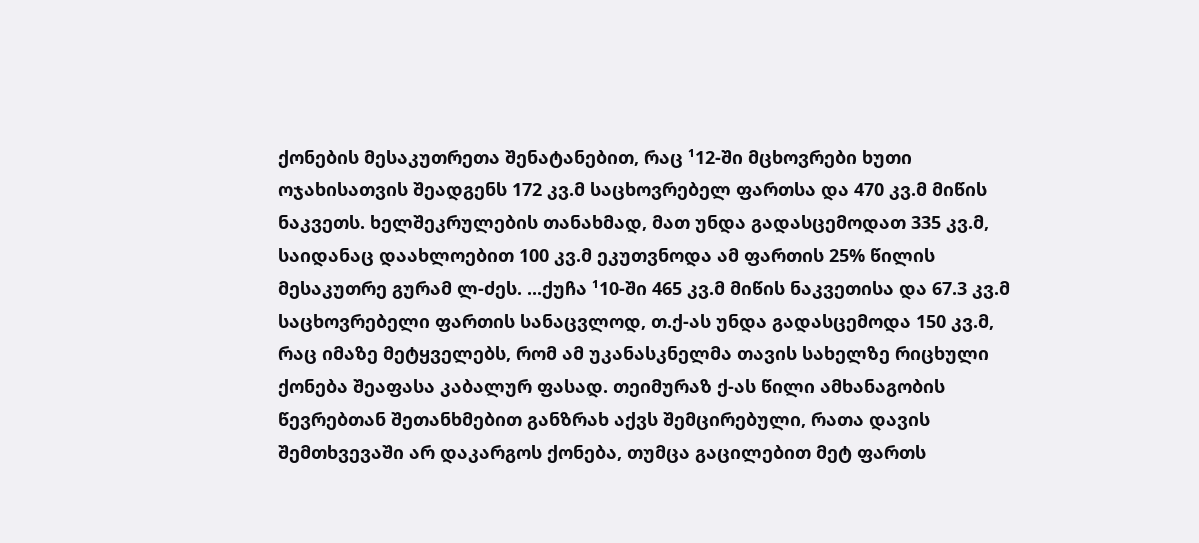ქონების მესაკუთრეთა შენატანებით, რაც ¹12-ში მცხოვრები ხუთი ოჯახისათვის შეადგენს 172 კვ.მ საცხოვრებელ ფართსა და 470 კვ.მ მიწის ნაკვეთს. ხელშეკრულების თანახმად, მათ უნდა გადასცემოდათ 335 კვ.მ, საიდანაც დაახლოებით 100 კვ.მ ეკუთვნოდა ამ ფართის 25% წილის მესაკუთრე გურამ ლ-ძეს. ...ქუჩა ¹10-ში 465 კვ.მ მიწის ნაკვეთისა და 67.3 კვ.მ საცხოვრებელი ფართის სანაცვლოდ, თ.ქ-ას უნდა გადასცემოდა 150 კვ.მ, რაც იმაზე მეტყველებს, რომ ამ უკანასკნელმა თავის სახელზე რიცხული ქონება შეაფასა კაბალურ ფასად. თეიმურაზ ქ-ას წილი ამხანაგობის წევრებთან შეთანხმებით განზრახ აქვს შემცირებული, რათა დავის შემთხვევაში არ დაკარგოს ქონება, თუმცა გაცილებით მეტ ფართს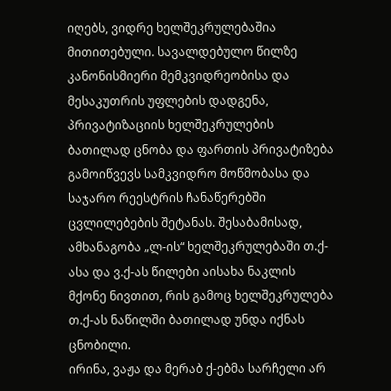იღებს, ვიდრე ხელშეკრულებაშია მითითებული. სავალდებულო წილზე კანონისმიერი მემკვიდრეობისა და მესაკუთრის უფლების დადგენა, პრივატიზაციის ხელშეკრულების ბათილად ცნობა და ფართის პრივატიზება გამოიწვევს სამკვიდრო მოწმობასა და საჯარო რეესტრის ჩანაწერებში ცვლილებების შეტანას. შესაბამისად, ამხანაგობა „ლ-ის“ ხელშეკრულებაში თ.ქ-ასა და ვ.ქ-ას წილები აისახა ნაკლის მქონე ნივთით, რის გამოც ხელშეკრულება თ.ქ-ას ნაწილში ბათილად უნდა იქნას ცნობილი.
ირინა, ვაჟა და მერაბ ქ-ებმა სარჩელი არ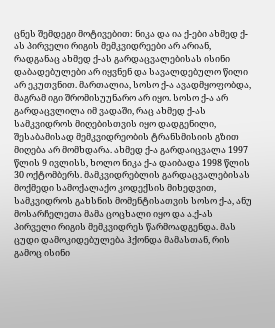ცნეს შემდეგი მოტივებით: ნიკა და ია ქ-ები ახმედ ქ-ას პირველი რიგის მემკვიდრეები არ არიან, რადგანაც ახმედ ქ-ას გარდაცვალებისას ისინი დაბადებულები არ იყვნენ და სავალდებულო წილი არ ეკუთვნით. მართალია, სოსო ქ-ა ავადმყოფობდა, მაგრამ იგი შრომისუუნარო არ იყო. სოსო ქ-ა არ გარდაცვლილა იმ ვადაში, რაც ახმედ ქ-ას სამკვიდროს მიღებისთვის იყო დადგენილი, შესაბამისად მემკვიდრეობის ტრანსმისიის გზით მიღება არ მომხდარა. ახმედ ქ-ა გარდაიცვალა 1997 წლის 9 ივლისს, ხოლო ნიკა ქ-ა დაიბადა 1998 წლის 30 ოქტომბერს. მამკვიდრებლის გარდაცვალებისას მოქმედი სამოქალაქო კოდექსის მიხედვით, სამკვიდროს გახსნის მომენტისათვის სოსო ქ-ა, ანუ მოსარჩელეთა მამა ცოცხალი იყო და ა.ქ-ას პირველი რიგის მემკვიდრეს წარმოადგენდა. მას ცუდი დამოკიდებულება ჰქონდა მამასთან, რის გამოც ისინი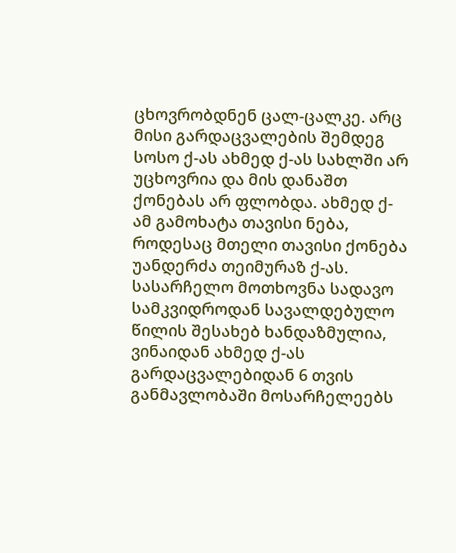ცხოვრობდნენ ცალ-ცალკე. არც მისი გარდაცვალების შემდეგ სოსო ქ-ას ახმედ ქ-ას სახლში არ უცხოვრია და მის დანაშთ ქონებას არ ფლობდა. ახმედ ქ-ამ გამოხატა თავისი ნება, როდესაც მთელი თავისი ქონება უანდერძა თეიმურაზ ქ-ას. სასარჩელო მოთხოვნა სადავო სამკვიდროდან სავალდებულო წილის შესახებ ხანდაზმულია, ვინაიდან ახმედ ქ-ას გარდაცვალებიდან 6 თვის განმავლობაში მოსარჩელეებს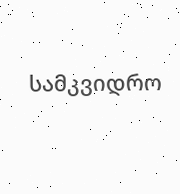სამკვიდრო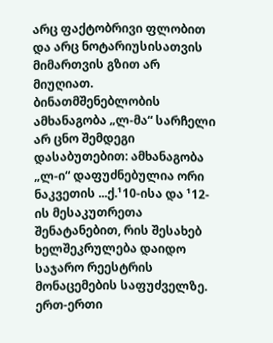არც ფაქტობრივი ფლობით და არც ნოტარიუსისათვის მიმართვის გზით არ მიუღიათ.
ბინათმშენებლობის ამხანაგობა „ლ-მა“ სარჩელი არ ცნო შემდეგი დასაბუთებით: ამხანაგობა „ლ-ი“ დაფუძნებულია ორი ნაკვეთის ...ქ.¹10-ისა და ¹12-ის მესაკუთრეთა შენატანებით, რის შესახებ ხელშეკრულება დაიდო საჯარო რეესტრის მონაცემების საფუძველზე. ერთ-ერთი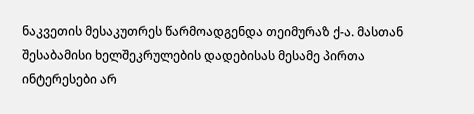ნაკვეთის მესაკუთრეს წარმოადგენდა თეიმურაზ ქ-ა. მასთან შესაბამისი ხელშეკრულების დადებისას მესამე პირთა ინტერესები არ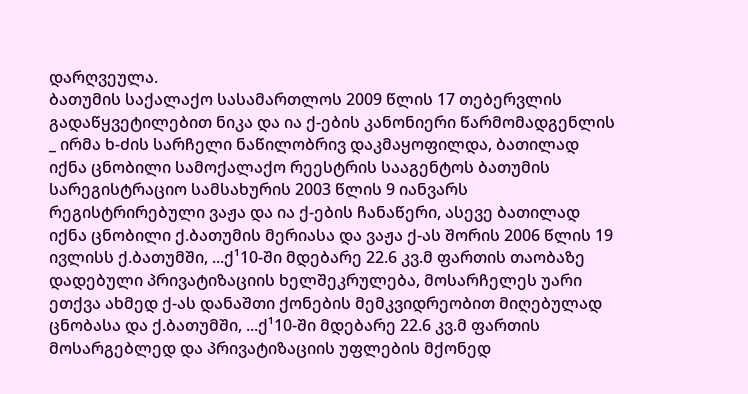დარღვეულა.
ბათუმის საქალაქო სასამართლოს 2009 წლის 17 თებერვლის გადაწყვეტილებით ნიკა და ია ქ-ების კანონიერი წარმომადგენლის _ ირმა ხ-ძის სარჩელი ნაწილობრივ დაკმაყოფილდა, ბათილად იქნა ცნობილი სამოქალაქო რეესტრის სააგენტოს ბათუმის სარეგისტრაციო სამსახურის 2003 წლის 9 იანვარს რეგისტრირებული ვაჟა და ია ქ-ების ჩანაწერი, ასევე ბათილად იქნა ცნობილი ქ.ბათუმის მერიასა და ვაჟა ქ-ას შორის 2006 წლის 19 ივლისს ქ.ბათუმში, ...ქ¹10-ში მდებარე 22.6 კვ.მ ფართის თაობაზე დადებული პრივატიზაციის ხელშეკრულება, მოსარჩელეს უარი ეთქვა ახმედ ქ-ას დანაშთი ქონების მემკვიდრეობით მიღებულად ცნობასა და ქ.ბათუმში, ...ქ¹10-ში მდებარე 22.6 კვ.მ ფართის მოსარგებლედ და პრივატიზაციის უფლების მქონედ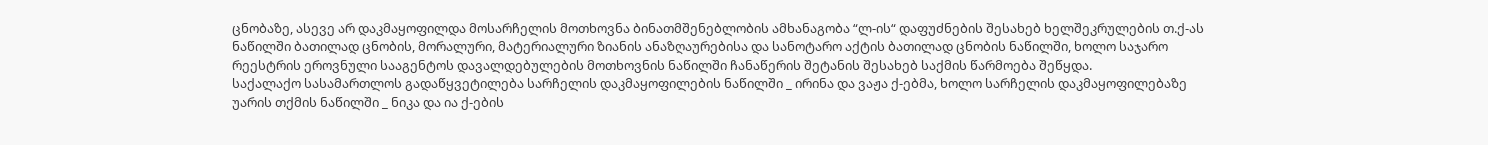ცნობაზე, ასევე არ დაკმაყოფილდა მოსარჩელის მოთხოვნა ბინათმშენებლობის ამხანაგობა “ლ-ის“ დაფუძნების შესახებ ხელშეკრულების თ.ქ-ას ნაწილში ბათილად ცნობის, მორალური, მატერიალური ზიანის ანაზღაურებისა და სანოტარო აქტის ბათილად ცნობის ნაწილში, ხოლო საჯარო რეესტრის ეროვნული სააგენტოს დავალდებულების მოთხოვნის ნაწილში ჩანაწერის შეტანის შესახებ საქმის წარმოება შეწყდა.
საქალაქო სასამართლოს გადაწყვეტილება სარჩელის დაკმაყოფილების ნაწილში _ ირინა და ვაჟა ქ-ებმა, ხოლო სარჩელის დაკმაყოფილებაზე უარის თქმის ნაწილში _ ნიკა და ია ქ-ების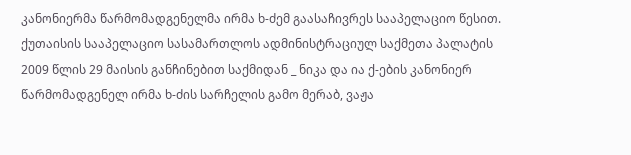კანონიერმა წარმომადგენელმა ირმა ხ-ძემ გაასაჩივრეს სააპელაციო წესით.
ქუთაისის სააპელაციო სასამართლოს ადმინისტრაციულ საქმეთა პალატის 2009 წლის 29 მაისის განჩინებით საქმიდან _ ნიკა და ია ქ-ების კანონიერ წარმომადგენელ ირმა ხ-ძის სარჩელის გამო მერაბ, ვაჟა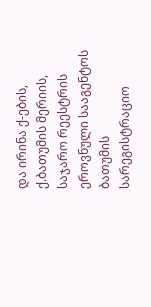და ირინა ქ-ების, ქ.ბათუმის მერიის, საჯარო რეესტრის ეროვნული სააგენტოს ბათუმის სარეგისტრაციო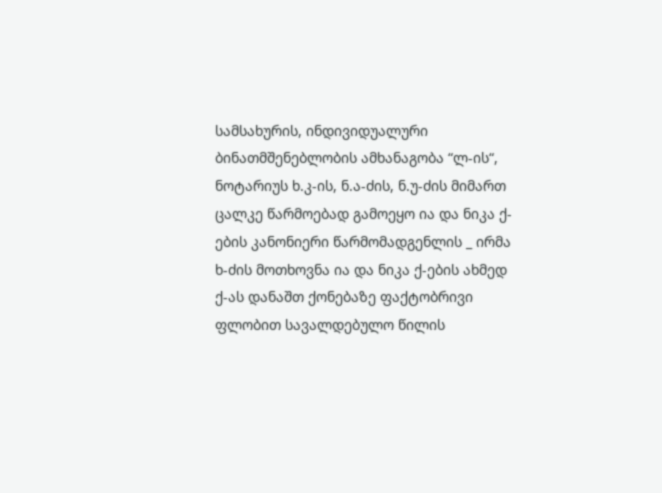სამსახურის, ინდივიდუალური ბინათმშენებლობის ამხანაგობა “ლ-ის“, ნოტარიუს ხ.კ-ის, ნ.ა-ძის, ნ.უ-ძის მიმართ ცალკე წარმოებად გამოეყო ია და ნიკა ქ-ების კანონიერი წარმომადგენლის _ ირმა ხ-ძის მოთხოვნა ია და ნიკა ქ-ების ახმედ ქ-ას დანაშთ ქონებაზე ფაქტობრივი ფლობით სავალდებულო წილის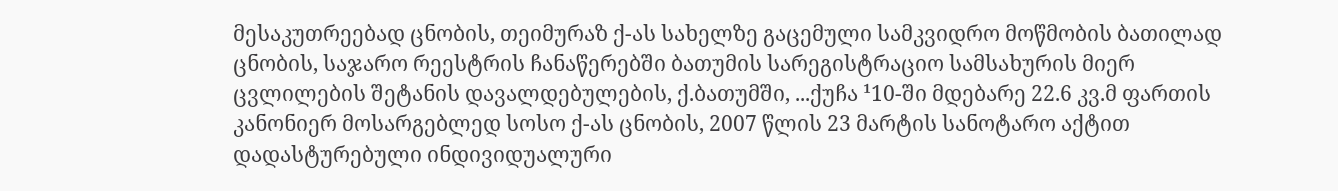მესაკუთრეებად ცნობის, თეიმურაზ ქ-ას სახელზე გაცემული სამკვიდრო მოწმობის ბათილად ცნობის, საჯარო რეესტრის ჩანაწერებში ბათუმის სარეგისტრაციო სამსახურის მიერ ცვლილების შეტანის დავალდებულების, ქ.ბათუმში, ...ქუჩა ¹10-ში მდებარე 22.6 კვ.მ ფართის კანონიერ მოსარგებლედ სოსო ქ-ას ცნობის, 2007 წლის 23 მარტის სანოტარო აქტით დადასტურებული ინდივიდუალური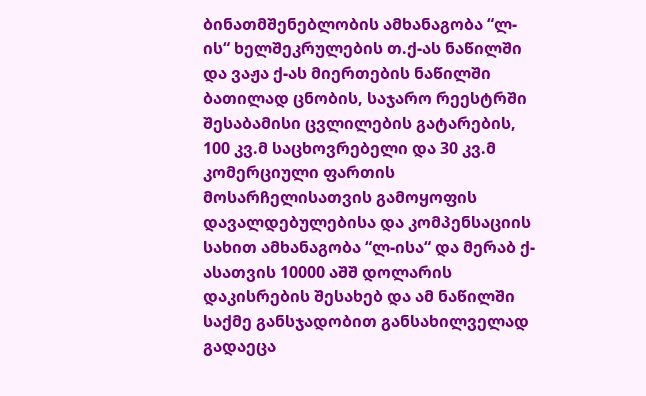ბინათმშენებლობის ამხანაგობა “ლ-ის“ ხელშეკრულების თ.ქ-ას ნაწილში და ვაჟა ქ-ას მიერთების ნაწილში ბათილად ცნობის, საჯარო რეესტრში შესაბამისი ცვლილების გატარების, 100 კვ.მ საცხოვრებელი და 30 კვ.მ კომერციული ფართის მოსარჩელისათვის გამოყოფის დავალდებულებისა და კომპენსაციის სახით ამხანაგობა “ლ-ისა“ და მერაბ ქ-ასათვის 10000 აშშ დოლარის დაკისრების შესახებ და ამ ნაწილში საქმე განსჯადობით განსახილველად გადაეცა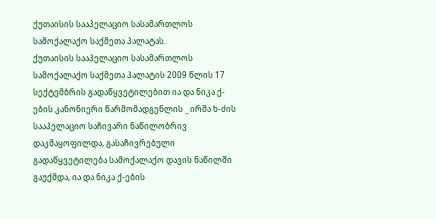ქუთაისის სააპელაციო სასამართლოს სამოქალაქო საქმეთა პალატას.
ქუთაისის სააპელაციო სასამართლოს სამოქალაქო საქმეთა პალატის 2009 წლის 17 სექტემბრის გადაწყვეტილებით ია და ნიკა ქ-ების კანონიერი წარმომადგენლის _ ირმა ხ-ძის სააპელაციო საჩივარი ნაწილობრივ დაკმაყოფილდა, გასაჩივრებული გადაწყვეტილება სამოქალაქო დავის ნაწილში გაუქმდა, ია და ნიკა ქ-ების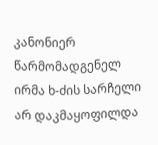კანონიერ წარმომადგენელ ირმა ხ-ძის სარჩელი არ დაკმაყოფილდა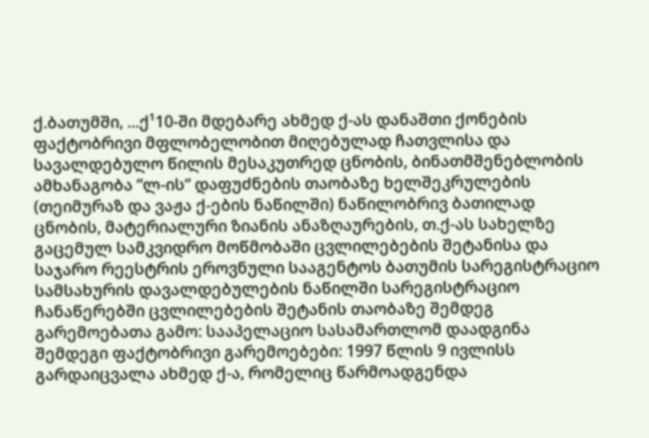ქ.ბათუმში, ...ქ¹10-ში მდებარე ახმედ ქ-ას დანაშთი ქონების ფაქტობრივი მფლობელობით მიღებულად ჩათვლისა და სავალდებულო წილის მესაკუთრედ ცნობის, ბინათმშენებლობის ამხანაგობა “ლ-ის“ დაფუძნების თაობაზე ხელშეკრულების (თეიმურაზ და ვაჟა ქ-ების ნაწილში) ნაწილობრივ ბათილად ცნობის, მატერიალური ზიანის ანაზღაურების, თ.ქ-ას სახელზე გაცემულ სამკვიდრო მოწმობაში ცვლილებების შეტანისა და საჯარო რეესტრის ეროვნული სააგენტოს ბათუმის სარეგისტრაციო სამსახურის დავალდებულების ნაწილში სარეგისტრაციო ჩანაწერებში ცვლილებების შეტანის თაობაზე შემდეგ გარემოებათა გამო: სააპელაციო სასამართლომ დაადგინა შემდეგი ფაქტობრივი გარემოებები: 1997 წლის 9 ივლისს გარდაიცვალა ახმედ ქ-ა, რომელიც წარმოადგენდა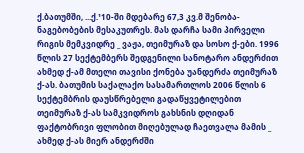ქ.ბათუმში, ...ქ.¹10-ში მდებარე 67,3 კვ.მ შენობა-ნაგებობების მესაკუთრეს. მას დარჩა სამი პირველი რიგის მემკვიდრე _ ვაჟა, თეიმურაზ და სოსო ქ-ები. 1996 წლის 27 სექტემბერს შედგენილი სანოტარო ანდერძით ახმედ ქ-ამ მთელი თავისი ქონება უანდერძა თეიმურაზ ქ-ას. ბათუმის საქალაქო სასამართლოს 2006 წლის 6 სექტემბრის დაუსწრებელი გადაწყვეტილებით თეიმურაზ ქ-ას სამკვიდროს გახსნის დღიდან ფაქტობრივი ფლობით მიღებულად ჩაეთვალა მამის _ ახმედ ქ-ას მიერ ანდერძში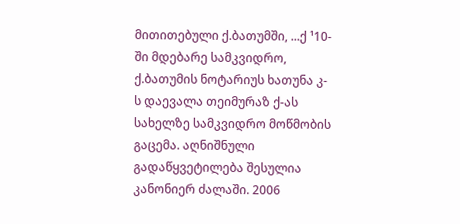მითითებული ქ.ბათუმში, ...ქ ¹10-ში მდებარე სამკვიდრო, ქ.ბათუმის ნოტარიუს ხათუნა კ-ს დაევალა თეიმურაზ ქ-ას სახელზე სამკვიდრო მოწმობის გაცემა. აღნიშნული გადაწყვეტილება შესულია კანონიერ ძალაში. 2006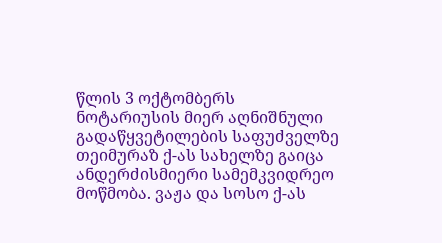წლის 3 ოქტომბერს ნოტარიუსის მიერ აღნიშნული გადაწყვეტილების საფუძველზე თეიმურაზ ქ-ას სახელზე გაიცა ანდერძისმიერი სამემკვიდრეო მოწმობა. ვაჟა და სოსო ქ-ას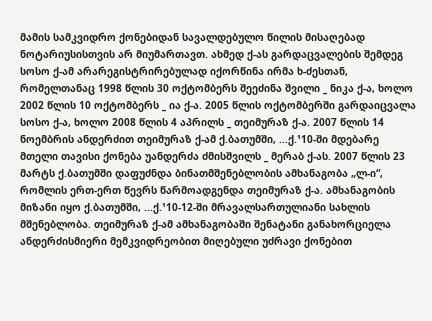მამის სამკვიდრო ქონებიდან სავალდებულო წილის მისაღებად ნოტარიუსისთვის არ მიუმართავთ. ახმედ ქ-ას გარდაცვალების შემდეგ სოსო ქ-ამ არარეგისტრირებულად იქორწინა ირმა ხ-ძესთან, რომელთანაც 1998 წლის 30 ოქტომბერს შეეძინა შვილი _ ნიკა ქ-ა, ხოლო 2002 წლის 10 ოქტომბერს _ ია ქ-ა. 2005 წლის ოქტომბერში გარდაიცვალა სოსო ქ-ა, ხოლო 2008 წლის 4 აპრილს _ თეიმურაზ ქ-ა. 2007 წლის 14 ნოემბრის ანდერძით თეიმურაზ ქ-ამ ქ.ბათუმში, ...ქ.¹10-ში მდებარე მთელი თავისი ქონება უანდერძა ძმისშვილს _ მერაბ ქ-ას. 2007 წლის 23 მარტს ქ.ბათუმში დაფუძნდა ბინათმშენებლობის ამხანაგობა „ლ-ი“, რომლის ერთ-ერთ წევრს წარმოადგენდა თეიმურაზ ქ-ა. ამხანაგობის მიზანი იყო ქ.ბათუმში, ...ქ.¹10-12-ში მრავალსართულიანი სახლის მშენებლობა. თეიმურაზ ქ-ამ ამხანაგობაში შენატანი განახორციელა ანდერძისმიერი მემკვიდრეობით მიღებული უძრავი ქონებით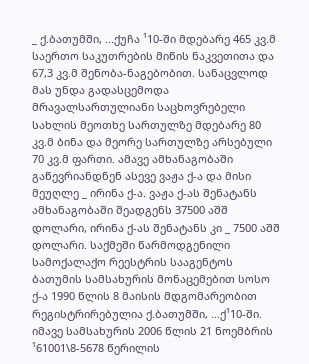_ ქ.ბათუმში, ...ქუჩა ¹10-ში მდებარე 465 კვ.მ საერთო საკუთრების მიწის ნაკვეთითა და 67,3 კვ.მ შენობა-ნაგებობით. სანაცვლოდ მას უნდა გადასცემოდა მრავალსართულიანი საცხოვრებელი სახლის მეოთხე სართულზე მდებარე 80 კვ.მ ბინა და მეორე სართულზე არსებული 70 კვ.მ ფართი. ამავე ამხანაგობაში გაწევრიანდნენ ასევე ვაჟა ქ-ა და მისი მეუღლე _ ირინა ქ-ა. ვაჟა ქ-ას შენატანს ამხანაგობაში შეადგენს 37500 აშშ დოლარი, ირინა ქ-ას შენატანს კი _ 7500 აშშ დოლარი. საქმეში წარმოდგენილი სამოქალაქო რეესტრის სააგენტოს ბათუმის სამსახურის მონაცემებით სოსო ქ-ა 1990 წლის 8 მაისის მდგომარეობით რეგისტრირებულია ქ.ბათუმში, ...ქ¹10-ში. იმავე სამსახურის 2006 წლის 21 ნოემბრის ¹61001\8-5678 წერილის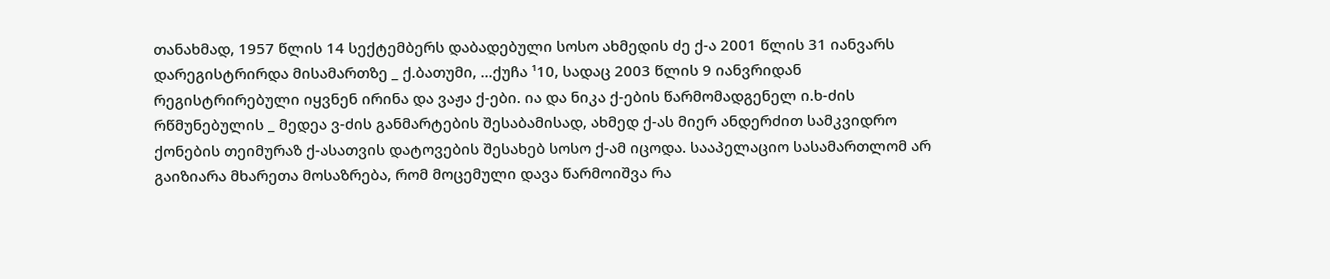თანახმად, 1957 წლის 14 სექტემბერს დაბადებული სოსო ახმედის ძე ქ-ა 2001 წლის 31 იანვარს დარეგისტრირდა მისამართზე _ ქ.ბათუმი, ...ქუჩა ¹10, სადაც 2003 წლის 9 იანვრიდან რეგისტრირებული იყვნენ ირინა და ვაჟა ქ-ები. ია და ნიკა ქ-ების წარმომადგენელ ი.ხ-ძის რწმუნებულის _ მედეა ვ-ძის განმარტების შესაბამისად, ახმედ ქ-ას მიერ ანდერძით სამკვიდრო ქონების თეიმურაზ ქ-ასათვის დატოვების შესახებ სოსო ქ-ამ იცოდა. სააპელაციო სასამართლომ არ გაიზიარა მხარეთა მოსაზრება, რომ მოცემული დავა წარმოიშვა რა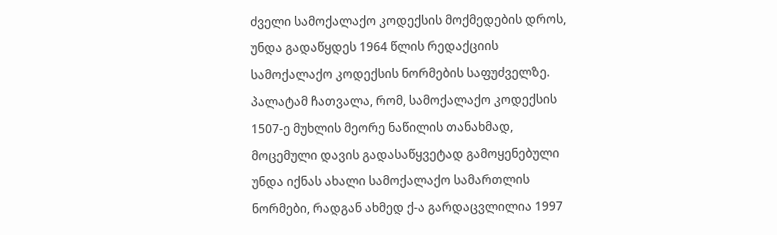ძველი სამოქალაქო კოდექსის მოქმედების დროს, უნდა გადაწყდეს 1964 წლის რედაქციის სამოქალაქო კოდექსის ნორმების საფუძველზე. პალატამ ჩათვალა, რომ, სამოქალაქო კოდექსის 1507-ე მუხლის მეორე ნაწილის თანახმად, მოცემული დავის გადასაწყვეტად გამოყენებული უნდა იქნას ახალი სამოქალაქო სამართლის ნორმები, რადგან ახმედ ქ-ა გარდაცვლილია 1997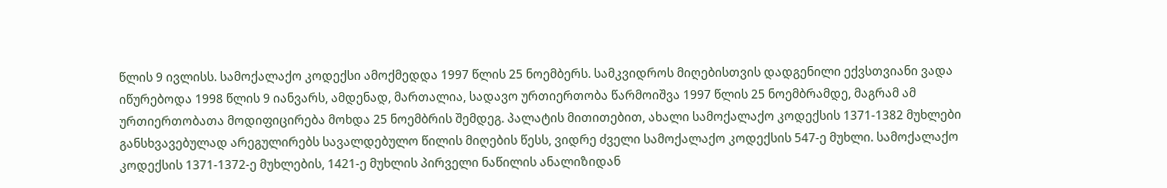წლის 9 ივლისს. სამოქალაქო კოდექსი ამოქმედდა 1997 წლის 25 ნოემბერს. სამკვიდროს მიღებისთვის დადგენილი ექვსთვიანი ვადა იწურებოდა 1998 წლის 9 იანვარს, ამდენად, მართალია, სადავო ურთიერთობა წარმოიშვა 1997 წლის 25 ნოემბრამდე, მაგრამ ამ ურთიერთობათა მოდიფიცირება მოხდა 25 ნოემბრის შემდეგ. პალატის მითითებით, ახალი სამოქალაქო კოდექსის 1371-1382 მუხლები განსხვავებულად არეგულირებს სავალდებულო წილის მიღების წესს, ვიდრე ძველი სამოქალაქო კოდექსის 547-ე მუხლი. სამოქალაქო კოდექსის 1371-1372-ე მუხლების, 1421-ე მუხლის პირველი ნაწილის ანალიზიდან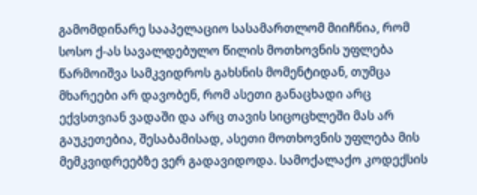გამომდინარე სააპელაციო სასამართლომ მიიჩნია, რომ სოსო ქ-ას სავალდებულო წილის მოთხოვნის უფლება წარმოიშვა სამკვიდროს გახსნის მომენტიდან, თუმცა მხარეები არ დავობენ, რომ ასეთი განაცხადი არც ექვსთვიან ვადაში და არც თავის სიცოცხლეში მას არ გაუკეთებია, შესაბამისად, ასეთი მოთხოვნის უფლება მის მემკვიდრეებზე ვერ გადავიდოდა. სამოქალაქო კოდექსის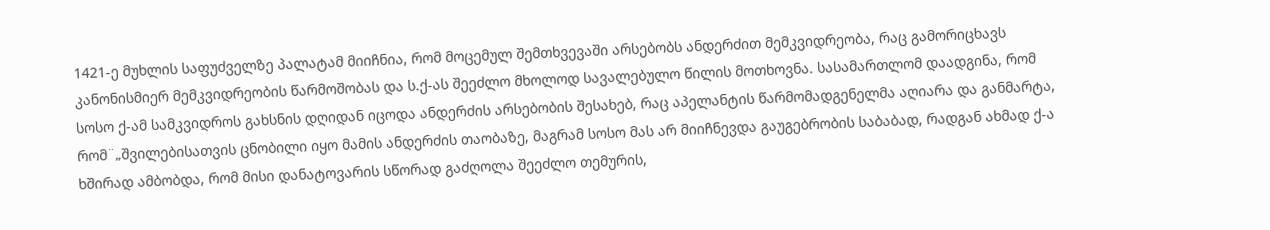1421-ე მუხლის საფუძველზე პალატამ მიიჩნია, რომ მოცემულ შემთხვევაში არსებობს ანდერძით მემკვიდრეობა, რაც გამორიცხავს კანონისმიერ მემკვიდრეობის წარმოშობას და ს.ქ-ას შეეძლო მხოლოდ სავალებულო წილის მოთხოვნა. სასამართლომ დაადგინა, რომ სოსო ქ-ამ სამკვიდროს გახსნის დღიდან იცოდა ანდერძის არსებობის შესახებ, რაც აპელანტის წარმომადგენელმა აღიარა და განმარტა, რომ¨„შვილებისათვის ცნობილი იყო მამის ანდერძის თაობაზე, მაგრამ სოსო მას არ მიიჩნევდა გაუგებრობის საბაბად, რადგან ახმად ქ-ა ხშირად ამბობდა, რომ მისი დანატოვარის სწორად გაძღოლა შეეძლო თემურის,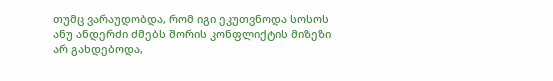თუმც ვარაუდობდა, რომ იგი ეკუთვნოდა სოსოს ანუ ანდერძი ძმებს შორის კონფლიქტის მიზეზი არ გახდებოდა,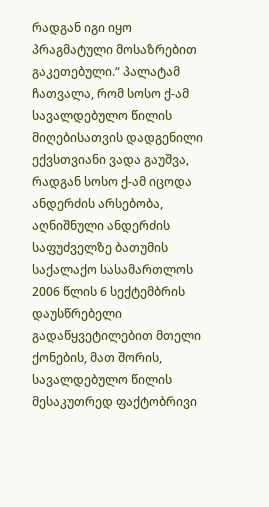რადგან იგი იყო პრაგმატული მოსაზრებით გაკეთებული.“ პალატამ ჩათვალა, რომ სოსო ქ-ამ სავალდებულო წილის მიღებისათვის დადგენილი ექვსთვიანი ვადა გაუშვა, რადგან სოსო ქ-ამ იცოდა ანდერძის არსებობა, აღნიშნული ანდერძის საფუძველზე ბათუმის საქალაქო სასამართლოს 2006 წლის 6 სექტემბრის დაუსწრებელი გადაწყვეტილებით მთელი ქონების, მათ შორის, სავალდებულო წილის მესაკუთრედ ფაქტობრივი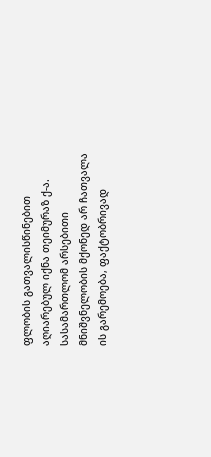ფლობის გათვალისწინებით აღიარებულ იქნა თეიმურაზ ქ-ა. სასამართლომ არსებითი მნიშვნელობის მქონედ არ ჩათვალა ის გარემოება, ფაქტობრივად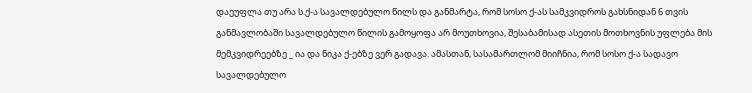დაეუფლა თუ არა ს.ქ-ა სავალდებულო წილს და განმარტა, რომ სოსო ქ-ას სამკვიდროს გახსნიდან 6 თვის განმავლობაში სავალდებულო წილის გამოყოფა არ მოუთხოვია, შესაბამისად ასეთის მოთხოვნის უფლება მის მემკვიდრეებზე _ ია და ნიკა ქ-ებზე ვერ გადავა. ამასთან, სასამართლომ მიიჩნია, რომ სოსო ქ-ა სადავო სავალდებულო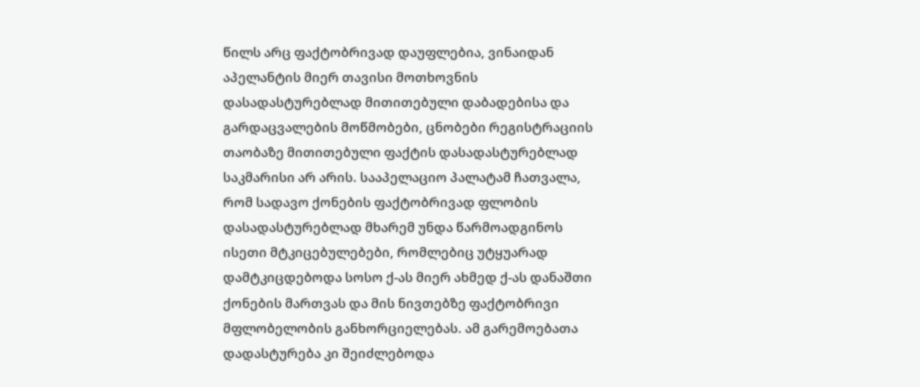წილს არც ფაქტობრივად დაუფლებია, ვინაიდან აპელანტის მიერ თავისი მოთხოვნის დასადასტურებლად მითითებული დაბადებისა და გარდაცვალების მოწმობები, ცნობები რეგისტრაციის თაობაზე მითითებული ფაქტის დასადასტურებლად საკმარისი არ არის. სააპელაციო პალატამ ჩათვალა, რომ სადავო ქონების ფაქტობრივად ფლობის დასადასტურებლად მხარემ უნდა წარმოადგინოს ისეთი მტკიცებულებები, რომლებიც უტყუარად დამტკიცდებოდა სოსო ქ-ას მიერ ახმედ ქ-ას დანაშთი ქონების მართვას და მის ნივთებზე ფაქტობრივი მფლობელობის განხორციელებას. ამ გარემოებათა დადასტურება კი შეიძლებოდა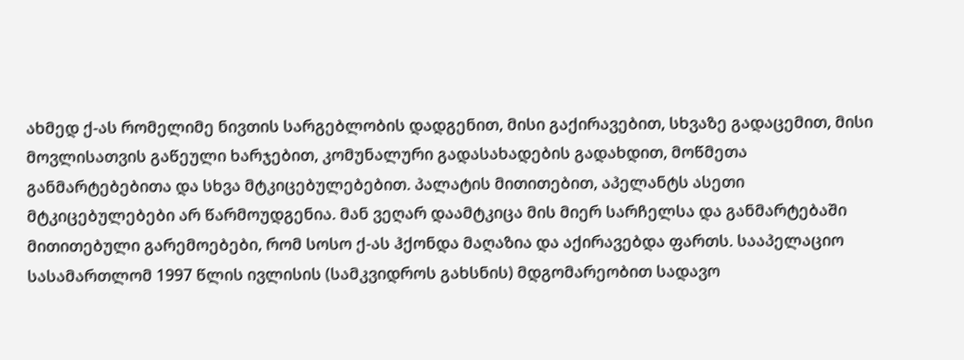ახმედ ქ-ას რომელიმე ნივთის სარგებლობის დადგენით, მისი გაქირავებით, სხვაზე გადაცემით, მისი მოვლისათვის გაწეული ხარჯებით, კომუნალური გადასახადების გადახდით, მოწმეთა განმარტებებითა და სხვა მტკიცებულებებით. პალატის მითითებით, აპელანტს ასეთი მტკიცებულებები არ წარმოუდგენია. მან ვეღარ დაამტკიცა მის მიერ სარჩელსა და განმარტებაში მითითებული გარემოებები, რომ სოსო ქ-ას ჰქონდა მაღაზია და აქირავებდა ფართს. სააპელაციო სასამართლომ 1997 წლის ივლისის (სამკვიდროს გახსნის) მდგომარეობით სადავო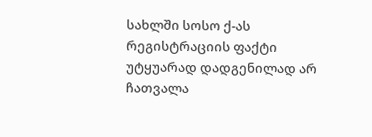სახლში სოსო ქ-ას რეგისტრაციის ფაქტი უტყუარად დადგენილად არ ჩათვალა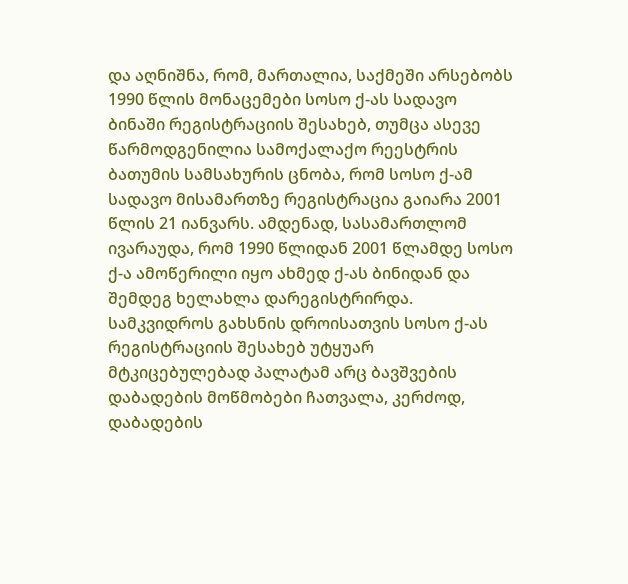და აღნიშნა, რომ, მართალია, საქმეში არსებობს 1990 წლის მონაცემები სოსო ქ-ას სადავო ბინაში რეგისტრაციის შესახებ, თუმცა ასევე წარმოდგენილია სამოქალაქო რეესტრის ბათუმის სამსახურის ცნობა, რომ სოსო ქ-ამ სადავო მისამართზე რეგისტრაცია გაიარა 2001 წლის 21 იანვარს. ამდენად, სასამართლომ ივარაუდა, რომ 1990 წლიდან 2001 წლამდე სოსო ქ-ა ამოწერილი იყო ახმედ ქ-ას ბინიდან და შემდეგ ხელახლა დარეგისტრირდა. სამკვიდროს გახსნის დროისათვის სოსო ქ-ას რეგისტრაციის შესახებ უტყუარ მტკიცებულებად პალატამ არც ბავშვების დაბადების მოწმობები ჩათვალა, კერძოდ, დაბადების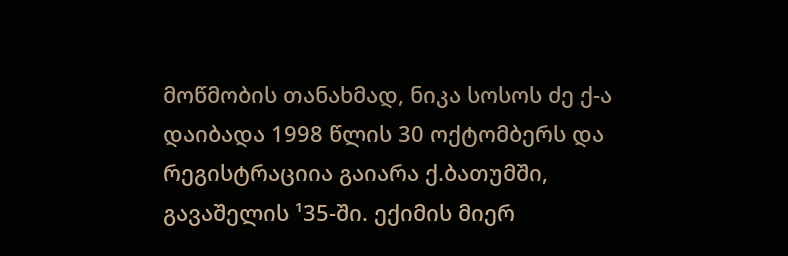მოწმობის თანახმად, ნიკა სოსოს ძე ქ-ა დაიბადა 1998 წლის 30 ოქტომბერს და რეგისტრაციია გაიარა ქ.ბათუმში, გავაშელის ¹35-ში. ექიმის მიერ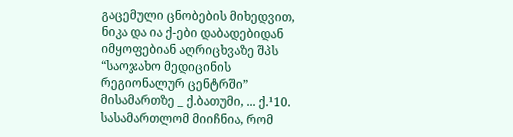გაცემული ცნობების მიხედვით, ნიკა და ია ქ-ები დაბადებიდან იმყოფებიან აღრიცხვაზე შპს “საოჯახო მედიცინის რეგიონალურ ცენტრში” მისამართზე _ ქ.ბათუმი, ... ქ.¹10. სასამართლომ მიიჩნია, რომ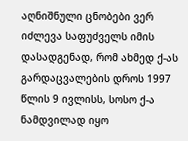აღნიშნული ცნობები ვერ იძლევა საფუძველს იმის დასადგენად, რომ ახმედ ქ-ას გარდაცვალების დროს 1997 წლის 9 ივლისს, სოსო ქ-ა ნამდვილად იყო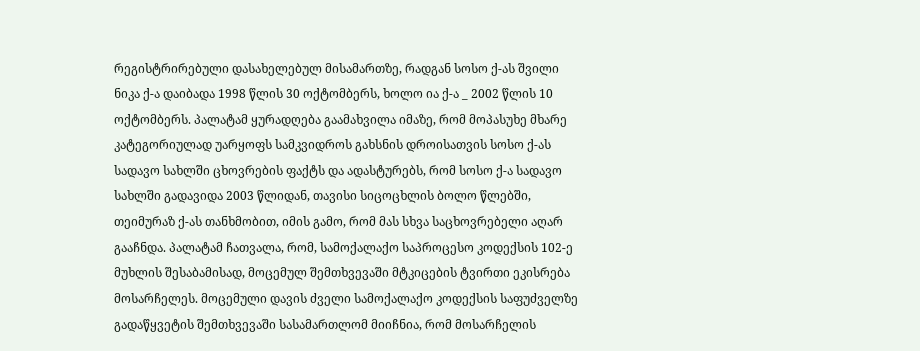რეგისტრირებული დასახელებულ მისამართზე, რადგან სოსო ქ-ას შვილი ნიკა ქ-ა დაიბადა 1998 წლის 30 ოქტომბერს, ხოლო ია ქ-ა _ 2002 წლის 10 ოქტომბერს. პალატამ ყურადღება გაამახვილა იმაზე, რომ მოპასუხე მხარე კატეგორიულად უარყოფს სამკვიდროს გახსნის დროისათვის სოსო ქ-ას სადავო სახლში ცხოვრების ფაქტს და ადასტურებს, რომ სოსო ქ-ა სადავო სახლში გადავიდა 2003 წლიდან, თავისი სიცოცხლის ბოლო წლებში, თეიმურაზ ქ-ას თანხმობით, იმის გამო, რომ მას სხვა საცხოვრებელი აღარ გააჩნდა. პალატამ ჩათვალა, რომ, სამოქალაქო საპროცესო კოდექსის 102-ე მუხლის შესაბამისად, მოცემულ შემთხვევაში მტკიცების ტვირთი ეკისრება მოსარჩელეს. მოცემული დავის ძველი სამოქალაქო კოდექსის საფუძველზე გადაწყვეტის შემთხვევაში სასამართლომ მიიჩნია, რომ მოსარჩელის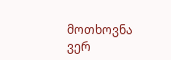მოთხოვნა ვერ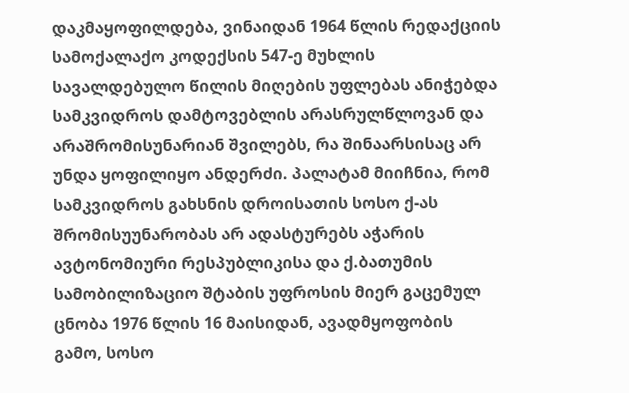დაკმაყოფილდება, ვინაიდან 1964 წლის რედაქციის სამოქალაქო კოდექსის 547-ე მუხლის სავალდებულო წილის მიღების უფლებას ანიჭებდა სამკვიდროს დამტოვებლის არასრულწლოვან და არაშრომისუნარიან შვილებს, რა შინაარსისაც არ უნდა ყოფილიყო ანდერძი. პალატამ მიიჩნია, რომ სამკვიდროს გახსნის დროისათის სოსო ქ-ას შრომისუუნარობას არ ადასტურებს აჭარის ავტონომიური რესპუბლიკისა და ქ.ბათუმის სამობილიზაციო შტაბის უფროსის მიერ გაცემულ ცნობა 1976 წლის 16 მაისიდან, ავადმყოფობის გამო, სოსო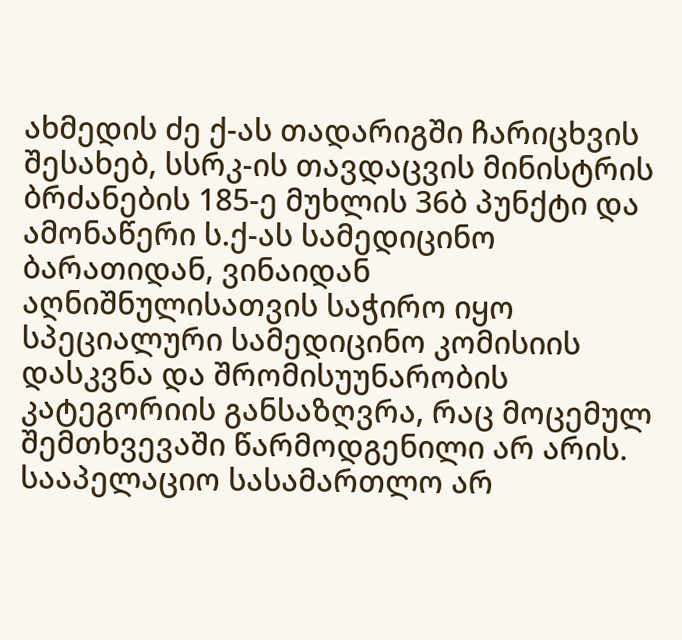ახმედის ძე ქ-ას თადარიგში ჩარიცხვის შესახებ, სსრკ-ის თავდაცვის მინისტრის ბრძანების 185-ე მუხლის 36ბ პუნქტი და ამონაწერი ს.ქ-ას სამედიცინო ბარათიდან, ვინაიდან აღნიშნულისათვის საჭირო იყო სპეციალური სამედიცინო კომისიის დასკვნა და შრომისუუნარობის კატეგორიის განსაზღვრა, რაც მოცემულ შემთხვევაში წარმოდგენილი არ არის. სააპელაციო სასამართლო არ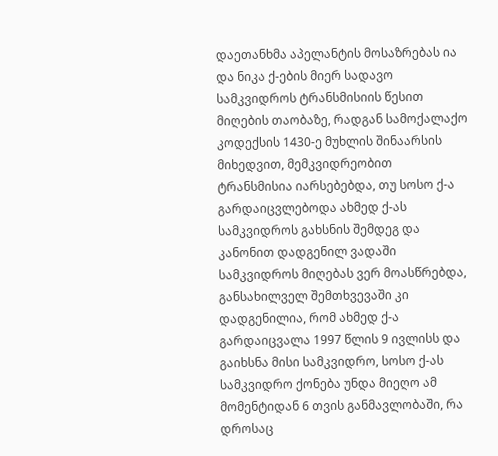დაეთანხმა აპელანტის მოსაზრებას ია და ნიკა ქ-ების მიერ სადავო სამკვიდროს ტრანსმისიის წესით მიღების თაობაზე, რადგან სამოქალაქო კოდექსის 1430-ე მუხლის შინაარსის მიხედვით, მემკვიდრეობით ტრანსმისია იარსებებდა, თუ სოსო ქ-ა გარდაიცვლებოდა ახმედ ქ-ას სამკვიდროს გახსნის შემდეგ და კანონით დადგენილ ვადაში სამკვიდროს მიღებას ვერ მოასწრებდა, განსახილველ შემთხვევაში კი დადგენილია, რომ ახმედ ქ-ა გარდაიცვალა 1997 წლის 9 ივლისს და გაიხსნა მისი სამკვიდრო, სოსო ქ-ას სამკვიდრო ქონება უნდა მიეღო ამ მომენტიდან 6 თვის განმავლობაში, რა დროსაც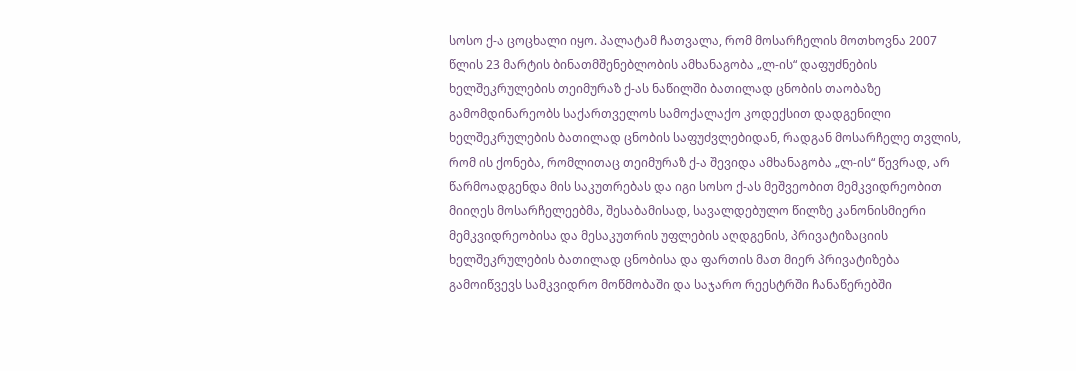სოსო ქ-ა ცოცხალი იყო. პალატამ ჩათვალა, რომ მოსარჩელის მოთხოვნა 2007 წლის 23 მარტის ბინათმშენებლობის ამხანაგობა „ლ-ის“ დაფუძნების ხელშეკრულების თეიმურაზ ქ-ას ნაწილში ბათილად ცნობის თაობაზე გამომდინარეობს საქართველოს სამოქალაქო კოდექსით დადგენილი ხელშეკრულების ბათილად ცნობის საფუძვლებიდან, რადგან მოსარჩელე თვლის, რომ ის ქონება, რომლითაც თეიმურაზ ქ-ა შევიდა ამხანაგობა „ლ-ის“ წევრად, არ წარმოადგენდა მის საკუთრებას და იგი სოსო ქ-ას მეშვეობით მემკვიდრეობით მიიღეს მოსარჩელეებმა, შესაბამისად, სავალდებულო წილზე კანონისმიერი მემკვიდრეობისა და მესაკუთრის უფლების აღდგენის, პრივატიზაციის ხელშეკრულების ბათილად ცნობისა და ფართის მათ მიერ პრივატიზება გამოიწვევს სამკვიდრო მოწმობაში და საჯარო რეესტრში ჩანაწერებში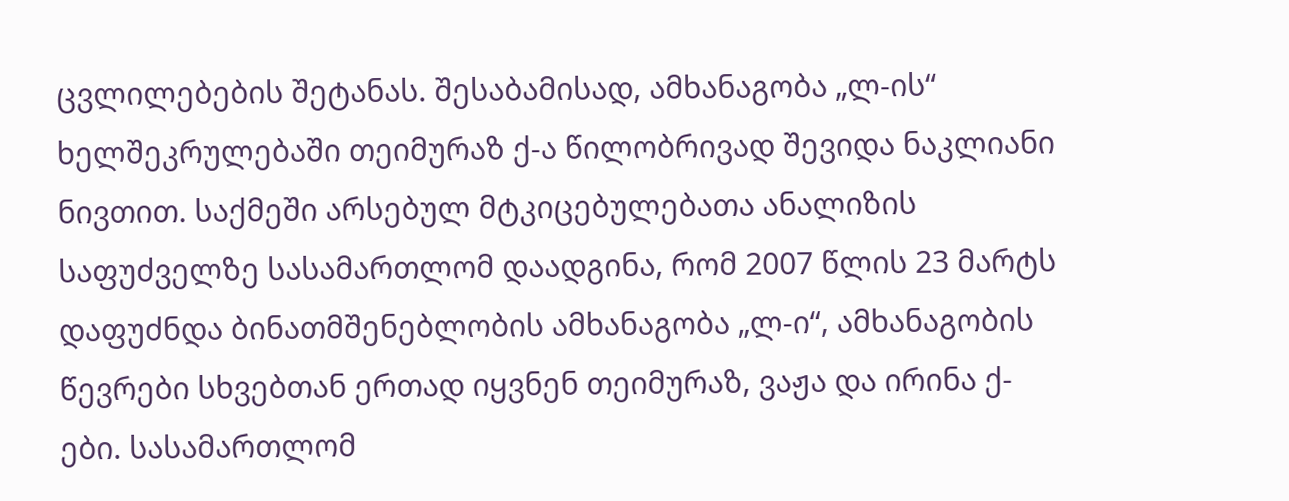ცვლილებების შეტანას. შესაბამისად, ამხანაგობა „ლ-ის“ ხელშეკრულებაში თეიმურაზ ქ-ა წილობრივად შევიდა ნაკლიანი ნივთით. საქმეში არსებულ მტკიცებულებათა ანალიზის საფუძველზე სასამართლომ დაადგინა, რომ 2007 წლის 23 მარტს დაფუძნდა ბინათმშენებლობის ამხანაგობა „ლ-ი“, ამხანაგობის წევრები სხვებთან ერთად იყვნენ თეიმურაზ, ვაჟა და ირინა ქ-ები. სასამართლომ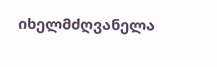იხელმძღვანელა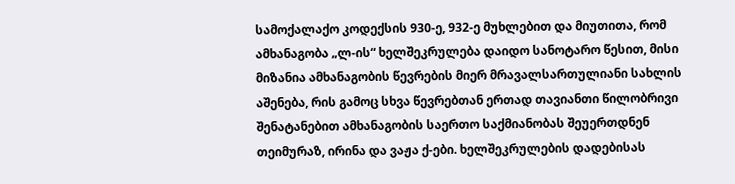სამოქალაქო კოდექსის 930-ე, 932-ე მუხლებით და მიუთითა, რომ ამხანაგობა „ლ-ის“ ხელშეკრულება დაიდო სანოტარო წესით, მისი მიზანია ამხანაგობის წევრების მიერ მრავალსართულიანი სახლის აშენება, რის გამოც სხვა წევრებთან ერთად თავიანთი წილობრივი შენატანებით ამხანაგობის საერთო საქმიანობას შეუერთდნენ თეიმურაზ, ირინა და ვაჟა ქ-ები. ხელშეკრულების დადებისას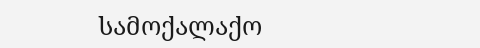სამოქალაქო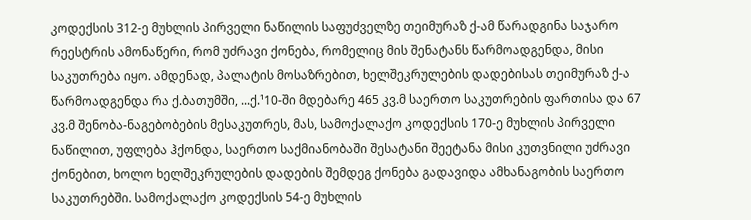კოდექსის 312-ე მუხლის პირველი ნაწილის საფუძველზე თეიმურაზ ქ-ამ წარადგინა საჯარო რეესტრის ამონაწერი, რომ უძრავი ქონება, რომელიც მის შენატანს წარმოადგენდა, მისი საკუთრება იყო. ამდენად, პალატის მოსაზრებით, ხელშეკრულების დადებისას თეიმურაზ ქ-ა წარმოადგენდა რა ქ.ბათუმში, ...ქ.¹10-ში მდებარე 465 კვ.მ საერთო საკუთრების ფართისა და 67 კვ.მ შენობა-ნაგებობების მესაკუთრეს, მას, სამოქალაქო კოდექსის 170-ე მუხლის პირველი ნაწილით, უფლება ჰქონდა, საერთო საქმიანობაში შესატანი შეეტანა მისი კუთვნილი უძრავი ქონებით, ხოლო ხელშეკრულების დადების შემდეგ ქონება გადავიდა ამხანაგობის საერთო საკუთრებში. სამოქალაქო კოდექსის 54-ე მუხლის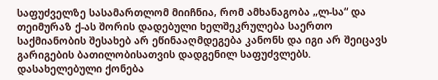საფუძველზე სასამართლომ მიიჩნია, რომ ამხანაგობა „ლ-სა“ და თეიმურაზ ქ-ას შორის დადებული ხელშეკრულება საერთო საქმიანობის შესახებ არ ეწინააღმდეგება კანონს და იგი არ შეიცავს გარიგების ბათილობისათვის დადგენილ საფუძვლებს. დასახელებული ქონება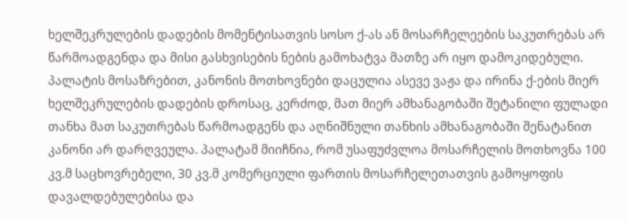ხელშეკრულების დადების მომენტისათვის სოსო ქ-ას ან მოსარჩელეების საკუთრებას არ წარმოადგენდა და მისი გასხვისების ნების გამოხატვა მათზე არ იყო დამოკიდებული. პალატის მოსაზრებით, კანონის მოთხოვნები დაცულია ასევე ვაჟა და ირინა ქ-ების მიერ ხელშეკრულების დადების დროსაც, კერძოდ, მათ მიერ ამხანაგობაში შეტანილი ფულადი თანხა მათ საკუთრებას წარმოადგენს და აღნიშნული თანხის ამხანაგობაში შენატანით კანონი არ დარღვეულა. პალატამ მიიჩნია, რომ უსაფუძვლოა მოსარჩელის მოთხოვნა 100 კვ.მ საცხოვრებელი, 30 კვ.მ კომერციული ფართის მოსარჩელეთათვის გამოყოფის დავალდებულებისა და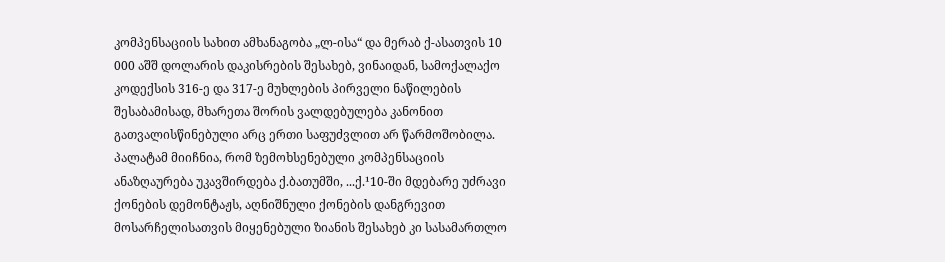კომპენსაციის სახით ამხანაგობა „ლ-ისა“ და მერაბ ქ-ასათვის 10 000 აშშ დოლარის დაკისრების შესახებ, ვინაიდან, სამოქალაქო კოდექსის 316-ე და 317-ე მუხლების პირველი ნაწილების შესაბამისად, მხარეთა შორის ვალდებულება კანონით გათვალისწინებული არც ერთი საფუძვლით არ წარმოშობილა. პალატამ მიიჩნია, რომ ზემოხსენებული კომპენსაციის ანაზღაურება უკავშირდება ქ.ბათუმში, ...ქ.¹10-ში მდებარე უძრავი ქონების დემონტაჟს, აღნიშნული ქონების დანგრევით მოსარჩელისათვის მიყენებული ზიანის შესახებ კი სასამართლო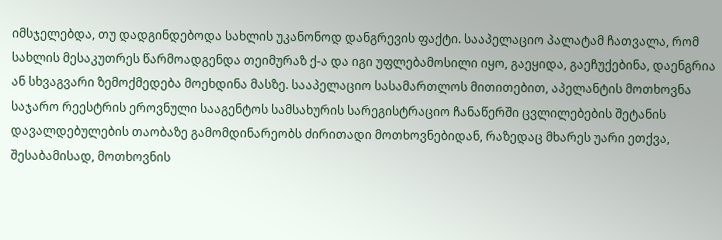იმსჯელებდა, თუ დადგინდებოდა სახლის უკანონოდ დანგრევის ფაქტი. სააპელაციო პალატამ ჩათვალა, რომ სახლის მესაკუთრეს წარმოადგენდა თეიმურაზ ქ-ა და იგი უფლებამოსილი იყო, გაეყიდა, გაეჩუქებინა, დაენგრია ან სხვაგვარი ზემოქმედება მოეხდინა მასზე. სააპელაციო სასამართლოს მითითებით, აპელანტის მოთხოვნა საჯარო რეესტრის ეროვნული სააგენტოს სამსახურის სარეგისტრაციო ჩანაწერში ცვლილებების შეტანის დავალდებულების თაობაზე გამომდინარეობს ძირითადი მოთხოვნებიდან, რაზედაც მხარეს უარი ეთქვა, შესაბამისად, მოთხოვნის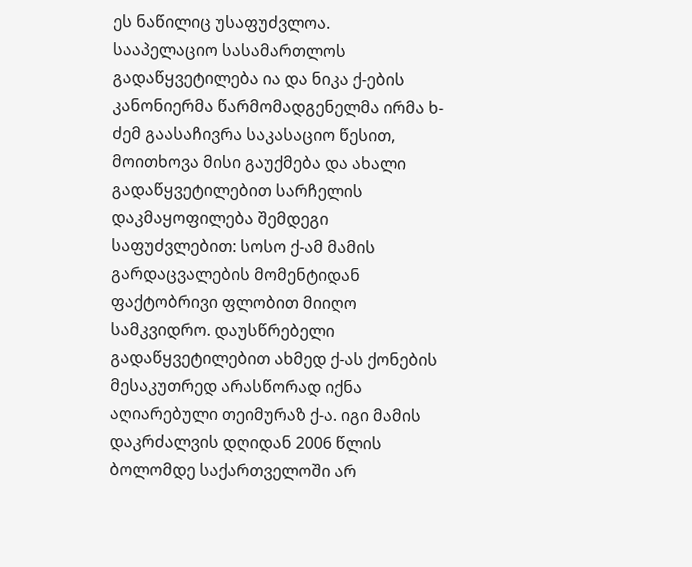ეს ნაწილიც უსაფუძვლოა.
სააპელაციო სასამართლოს გადაწყვეტილება ია და ნიკა ქ-ების კანონიერმა წარმომადგენელმა ირმა ხ-ძემ გაასაჩივრა საკასაციო წესით, მოითხოვა მისი გაუქმება და ახალი გადაწყვეტილებით სარჩელის დაკმაყოფილება შემდეგი საფუძვლებით: სოსო ქ-ამ მამის გარდაცვალების მომენტიდან ფაქტობრივი ფლობით მიიღო სამკვიდრო. დაუსწრებელი გადაწყვეტილებით ახმედ ქ-ას ქონების მესაკუთრედ არასწორად იქნა აღიარებული თეიმურაზ ქ-ა. იგი მამის დაკრძალვის დღიდან 2006 წლის ბოლომდე საქართველოში არ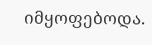იმყოფებოდა.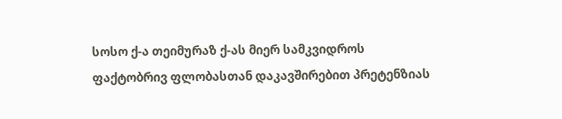სოსო ქ-ა თეიმურაზ ქ-ას მიერ სამკვიდროს ფაქტობრივ ფლობასთან დაკავშირებით პრეტენზიას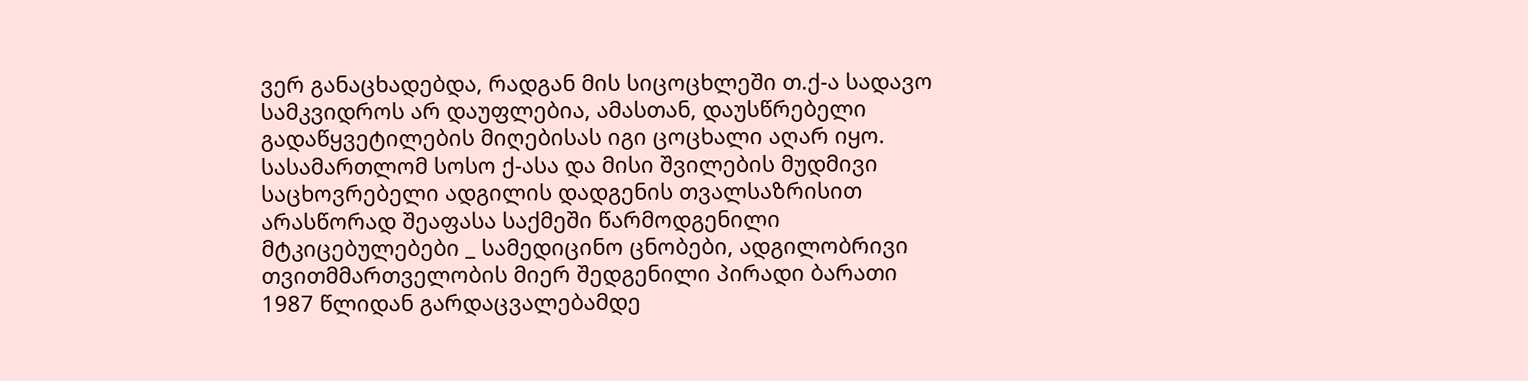ვერ განაცხადებდა, რადგან მის სიცოცხლეში თ.ქ-ა სადავო სამკვიდროს არ დაუფლებია, ამასთან, დაუსწრებელი გადაწყვეტილების მიღებისას იგი ცოცხალი აღარ იყო. სასამართლომ სოსო ქ-ასა და მისი შვილების მუდმივი საცხოვრებელი ადგილის დადგენის თვალსაზრისით არასწორად შეაფასა საქმეში წარმოდგენილი მტკიცებულებები _ სამედიცინო ცნობები, ადგილობრივი თვითმმართველობის მიერ შედგენილი პირადი ბარათი 1987 წლიდან გარდაცვალებამდე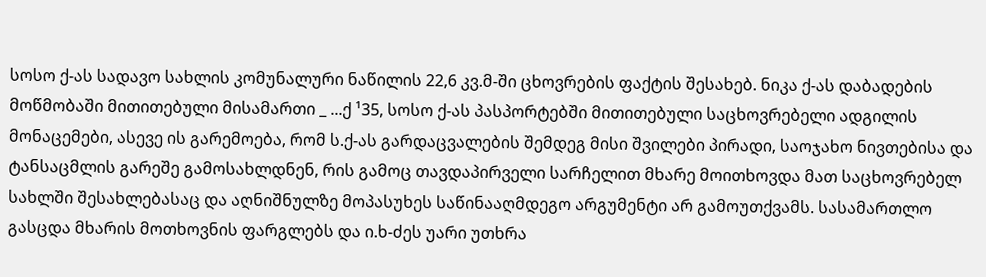სოსო ქ-ას სადავო სახლის კომუნალური ნაწილის 22,6 კვ.მ-ში ცხოვრების ფაქტის შესახებ. ნიკა ქ-ას დაბადების მოწმობაში მითითებული მისამართი _ ...ქ ¹35, სოსო ქ-ას პასპორტებში მითითებული საცხოვრებელი ადგილის მონაცემები, ასევე ის გარემოება, რომ ს.ქ-ას გარდაცვალების შემდეგ მისი შვილები პირადი, საოჯახო ნივთებისა და ტანსაცმლის გარეშე გამოსახლდნენ, რის გამოც თავდაპირველი სარჩელით მხარე მოითხოვდა მათ საცხოვრებელ სახლში შესახლებასაც და აღნიშნულზე მოპასუხეს საწინააღმდეგო არგუმენტი არ გამოუთქვამს. სასამართლო გასცდა მხარის მოთხოვნის ფარგლებს და ი.ხ-ძეს უარი უთხრა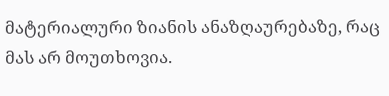მატერიალური ზიანის ანაზღაურებაზე, რაც მას არ მოუთხოვია.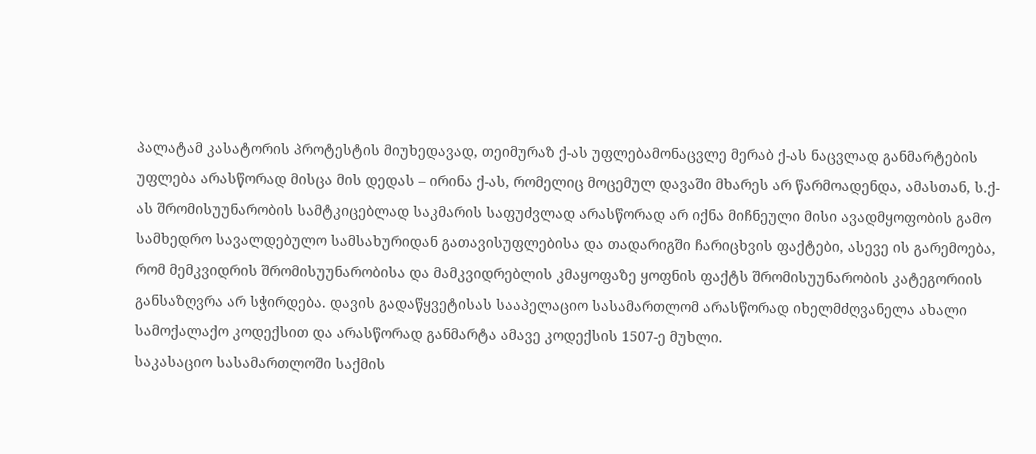პალატამ კასატორის პროტესტის მიუხედავად, თეიმურაზ ქ-ას უფლებამონაცვლე მერაბ ქ-ას ნაცვლად განმარტების უფლება არასწორად მისცა მის დედას – ირინა ქ-ას, რომელიც მოცემულ დავაში მხარეს არ წარმოადენდა, ამასთან, ს.ქ-ას შრომისუუნარობის სამტკიცებლად საკმარის საფუძვლად არასწორად არ იქნა მიჩნეული მისი ავადმყოფობის გამო სამხედრო სავალდებულო სამსახურიდან გათავისუფლებისა და თადარიგში ჩარიცხვის ფაქტები, ასევე ის გარემოება, რომ მემკვიდრის შრომისუუნარობისა და მამკვიდრებლის კმაყოფაზე ყოფნის ფაქტს შრომისუუნარობის კატეგორიის განსაზღვრა არ სჭირდება. დავის გადაწყვეტისას სააპელაციო სასამართლომ არასწორად იხელმძღვანელა ახალი სამოქალაქო კოდექსით და არასწორად განმარტა ამავე კოდექსის 1507-ე მუხლი.
საკასაციო სასამართლოში საქმის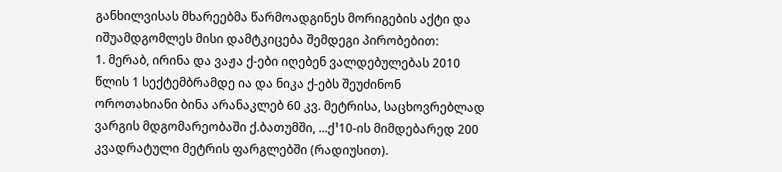განხილვისას მხარეებმა წარმოადგინეს მორიგების აქტი და იშუამდგომლეს მისი დამტკიცება შემდეგი პირობებით:
1. მერაბ, ირინა და ვაჟა ქ-ები იღებენ ვალდებულებას 2010 წლის 1 სექტემბრამდე ია და ნიკა ქ-ებს შეუძინონ ოროთახიანი ბინა არანაკლებ 60 კვ. მეტრისა, საცხოვრებლად ვარგის მდგომარეობაში ქ.ბათუმში, ...ქ¹10-ის მიმდებარედ 200 კვადრატული მეტრის ფარგლებში (რადიუსით).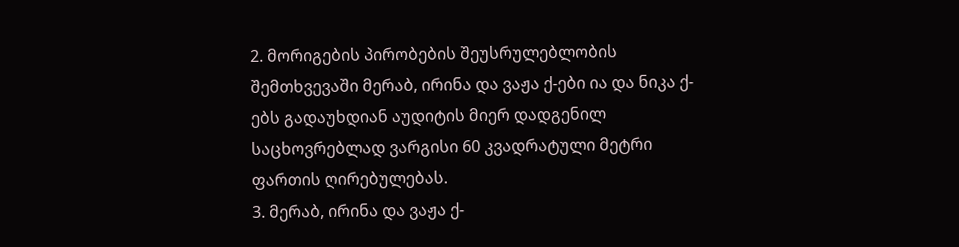2. მორიგების პირობების შეუსრულებლობის შემთხვევაში მერაბ, ირინა და ვაჟა ქ-ები ია და ნიკა ქ-ებს გადაუხდიან აუდიტის მიერ დადგენილ საცხოვრებლად ვარგისი 60 კვადრატული მეტრი ფართის ღირებულებას.
3. მერაბ, ირინა და ვაჟა ქ-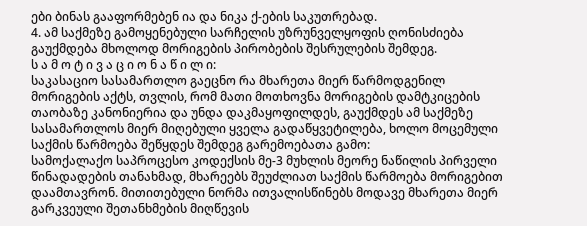ები ბინას გააფორმებენ ია და ნიკა ქ-ების საკუთრებად.
4. ამ საქმეზე გამოყენებული სარჩელის უზრუნველყოფის ღონისძიება გაუქმდება მხოლოდ მორიგების პირობების შესრულების შემდეგ.
ს ა მ ო ტ ი ვ ა ც ი ო ნ ა წ ი ლ ი:
საკასაციო სასამართლო გაეცნო რა მხარეთა მიერ წარმოდგენილ მორიგების აქტს, თვლის, რომ მათი მოთხოვნა მორიგების დამტკიცების თაობაზე კანონიერია და უნდა დაკმაყოფილდეს, გაუქმდეს ამ საქმეზე სასამართლოს მიერ მიღებული ყველა გადაწყვეტილება, ხოლო მოცემული საქმის წარმოება შეწყდეს შემდეგ გარემოებათა გამო:
სამოქალაქო საპროცესო კოდექსის მე-3 მუხლის მეორე ნაწილის პირველი წინადადების თანახმად, მხარეებს შეუძლიათ საქმის წარმოება მორიგებით დაამთავრონ. მითითებული ნორმა ითვალისწინებს მოდავე მხარეთა მიერ გარკვეული შეთანხმების მიღწევის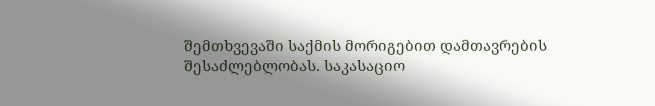შემთხვევაში საქმის მორიგებით დამთავრების შესაძლებლობას. საკასაციო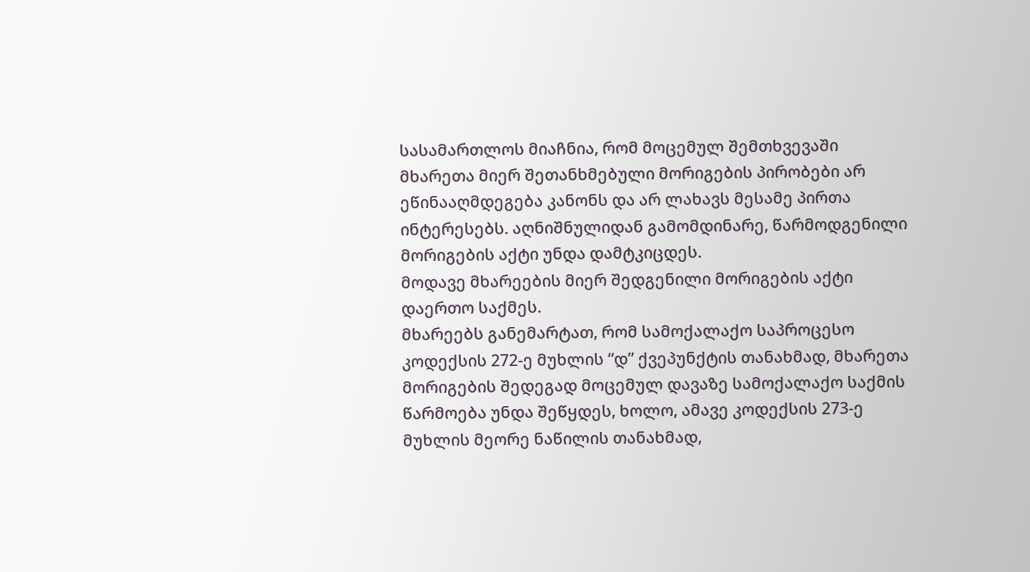სასამართლოს მიაჩნია, რომ მოცემულ შემთხვევაში მხარეთა მიერ შეთანხმებული მორიგების პირობები არ ეწინააღმდეგება კანონს და არ ლახავს მესამე პირთა ინტერესებს. აღნიშნულიდან გამომდინარე, წარმოდგენილი მორიგების აქტი უნდა დამტკიცდეს.
მოდავე მხარეების მიერ შედგენილი მორიგების აქტი დაერთო საქმეს.
მხარეებს განემარტათ, რომ სამოქალაქო საპროცესო კოდექსის 272-ე მუხლის “დ” ქვეპუნქტის თანახმად, მხარეთა მორიგების შედეგად მოცემულ დავაზე სამოქალაქო საქმის წარმოება უნდა შეწყდეს, ხოლო, ამავე კოდექსის 273-ე მუხლის მეორე ნაწილის თანახმად,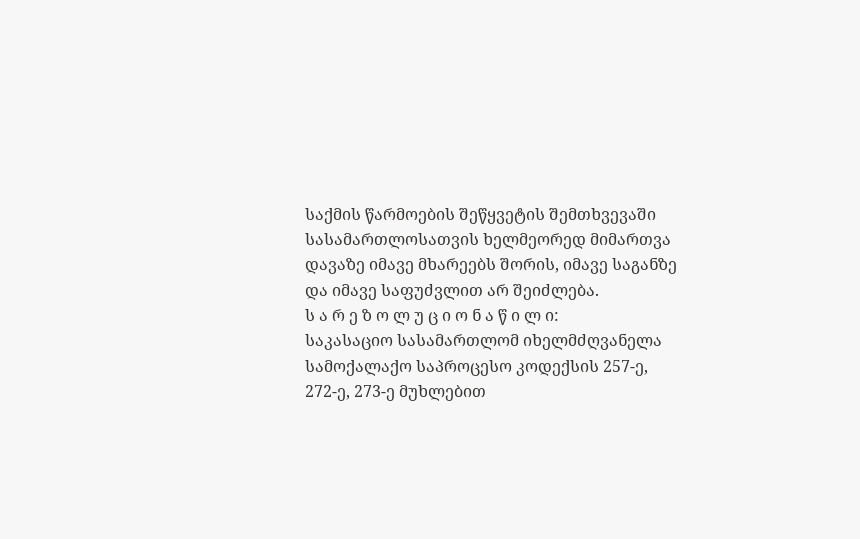საქმის წარმოების შეწყვეტის შემთხვევაში სასამართლოსათვის ხელმეორედ მიმართვა დავაზე იმავე მხარეებს შორის, იმავე საგანზე და იმავე საფუძვლით არ შეიძლება.
ს ა რ ე ზ ო ლ უ ც ი ო ნ ა წ ი ლ ი:
საკასაციო სასამართლომ იხელმძღვანელა სამოქალაქო საპროცესო კოდექსის 257-ე, 272-ე, 273-ე მუხლებით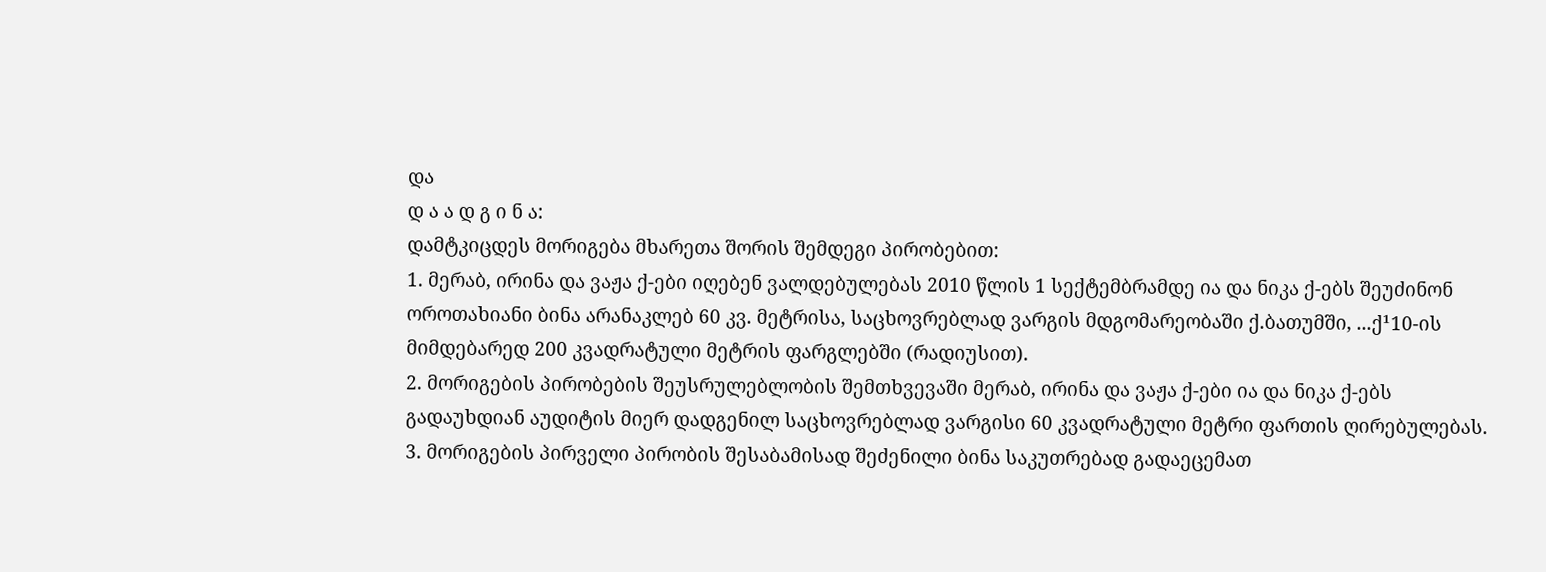და
დ ა ა დ გ ი ნ ა:
დამტკიცდეს მორიგება მხარეთა შორის შემდეგი პირობებით:
1. მერაბ, ირინა და ვაჟა ქ-ები იღებენ ვალდებულებას 2010 წლის 1 სექტემბრამდე ია და ნიკა ქ-ებს შეუძინონ ოროთახიანი ბინა არანაკლებ 60 კვ. მეტრისა, საცხოვრებლად ვარგის მდგომარეობაში ქ.ბათუმში, ...ქ¹10-ის მიმდებარედ 200 კვადრატული მეტრის ფარგლებში (რადიუსით).
2. მორიგების პირობების შეუსრულებლობის შემთხვევაში მერაბ, ირინა და ვაჟა ქ-ები ია და ნიკა ქ-ებს გადაუხდიან აუდიტის მიერ დადგენილ საცხოვრებლად ვარგისი 60 კვადრატული მეტრი ფართის ღირებულებას.
3. მორიგების პირველი პირობის შესაბამისად შეძენილი ბინა საკუთრებად გადაეცემათ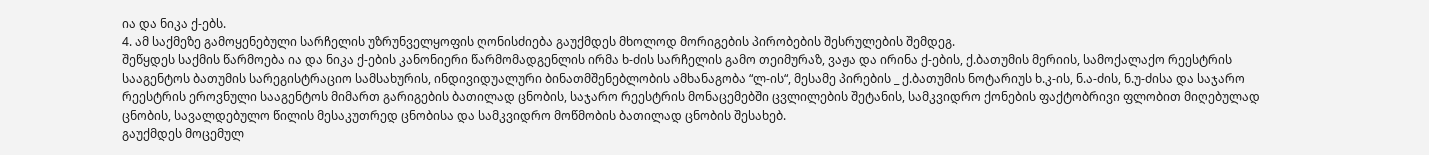ია და ნიკა ქ-ებს.
4. ამ საქმეზე გამოყენებული სარჩელის უზრუნველყოფის ღონისძიება გაუქმდეს მხოლოდ მორიგების პირობების შესრულების შემდეგ.
შეწყდეს საქმის წარმოება ია და ნიკა ქ-ების კანონიერი წარმომადგენლის ირმა ხ-ძის სარჩელის გამო თეიმურაზ, ვაჟა და ირინა ქ-ების, ქ.ბათუმის მერიის, სამოქალაქო რეესტრის სააგენტოს ბათუმის სარეგისტრაციო სამსახურის, ინდივიდუალური ბინათმშენებლობის ამხანაგობა “ლ-ის“, მესამე პირების _ ქ.ბათუმის ნოტარიუს ხ.კ-ის, ნ.ა-ძის, ნ.უ-ძისა და საჯარო რეესტრის ეროვნული სააგენტოს მიმართ გარიგების ბათილად ცნობის, საჯარო რეესტრის მონაცემებში ცვლილების შეტანის, სამკვიდრო ქონების ფაქტობრივი ფლობით მიღებულად ცნობის, სავალდებულო წილის მესაკუთრედ ცნობისა და სამკვიდრო მოწმობის ბათილად ცნობის შესახებ.
გაუქმდეს მოცემულ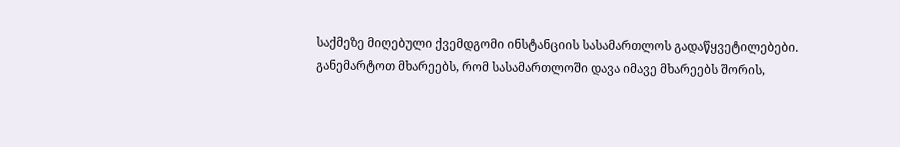საქმეზე მიღებული ქვემდგომი ინსტანციის სასამართლოს გადაწყვეტილებები.
განემარტოთ მხარეებს, რომ სასამართლოში დავა იმავე მხარეებს შორის,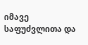იმავე საფუძვლითა და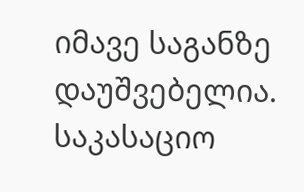იმავე საგანზე დაუშვებელია.
საკასაციო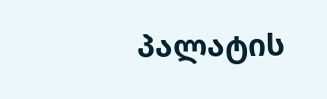პალატის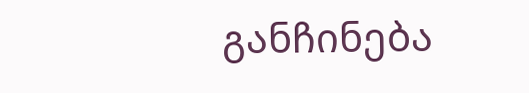განჩინება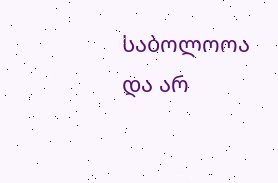საბოლოოა და არ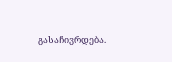გასაჩივრდება.